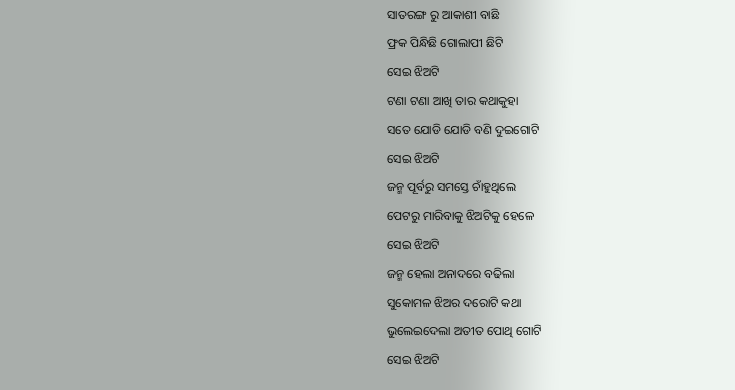ସାତରଙ୍ଗ ରୁ ଆକାଶୀ ବାଛି
ଫ୍ରକ ପିନ୍ଧିଛି ଗୋଲାପୀ ଛିଟି
ସେଇ ଝିଅଟି
ଟଣା ଟଣା ଆଖି ତାର କଥାକୁହା
ସତେ ଯୋଡି ଯୋଡି ବଣି ଦୁଇଗୋଟି
ସେଇ ଝିଅଟି
ଜନ୍ମ ପୂର୍ବରୁ ସମସ୍ତେ ଚାଁହୁଥିଲେ
ପେଟରୁ ମାରିବାକୁ ଝିଅଟିକୁ ହେଳେ
ସେଇ ଝିଅଟି
ଜନ୍ମ ହେଲା ଅନାଦରେ ବଢିଲା
ସୁକୋମଳ ଝିଅର ଦରୋଟି କଥା
ଭୁଲେଇଦେଲା ଅତୀତ ପୋଥି ଗୋଟି
ସେଇ ଝିଅଟି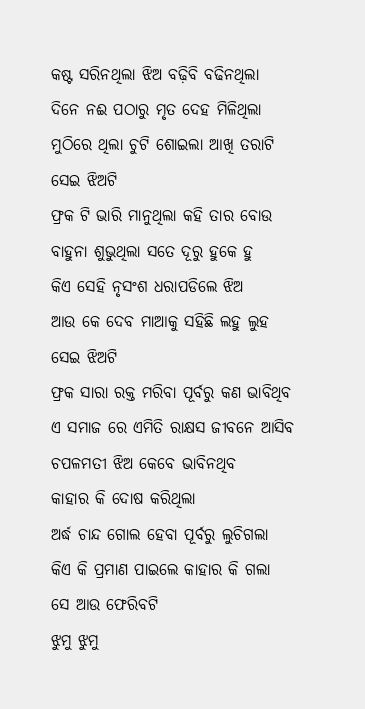କଷ୍ଟ ସରିନଥିଲା ଝିଅ ବଢ଼ିବି ବଢିନଥିଲା
ଦିନେ ନଈ ପଠାରୁ ମୃତ ଦେହ ମିଳିଥିଲା
ମୁଠିରେ ଥିଲା ଚୁଟି ଶୋଇଲା ଆଖି ତରାଟି
ସେଇ ଝିଅଟି
ଫ୍ରକ ଟି ଭାରି ମାନୁଥିଲା କହି ତାର ବୋଉ
ବାହୁନା ଶୁଭୁଥିଲା ସତେ ଦୂରୁ ହୁକେ ହୁ
କିଏ ସେହି ନୃସଂଶ ଧରାପଡିଲେ ଝିଅ
ଆଉ କେ ଦେବ ମାଆକୁ ସହିଛି ଲହୁ ଲୁହ
ସେଇ ଝିଅଟି
ଫ୍ରକ ସାରା ରକ୍ତ ମରିବା ପୂର୍ବରୁ କଣ ଭାବିଥିବ
ଏ ସମାଜ ରେ ଏମିତି ରାକ୍ଷସ ଜୀବନେ ଆସିବ
ଚପଳମତୀ ଝିଅ କେବେ ଭାବିନଥିବ
କାହାର କି ଦୋଷ କରିଥିଲା
ଅର୍ଦ୍ଧ ଚାନ୍ଦ ଗୋଲ ହେବା ପୂର୍ବରୁ ଲୁଚିଗଲା
କିଏ କି ପ୍ରମାଣ ପାଇଲେ କାହାର କି ଗଲା
ସେ ଆଉ ଫେରିବଟି
ଝୁମୁ ଝୁମୁ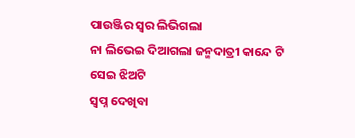ପାଉଞ୍ଜିର ସ୍ୱର ଲିଭିଗଲା
ନା ଲିଭେଇ ଦିଆଗଲା ଜନ୍ମଦାତ୍ରୀ କାନ୍ଦେ ଟି
ସେଇ ଝିଅଟି
ସ୍ବପ୍ନ ଦେଖିବା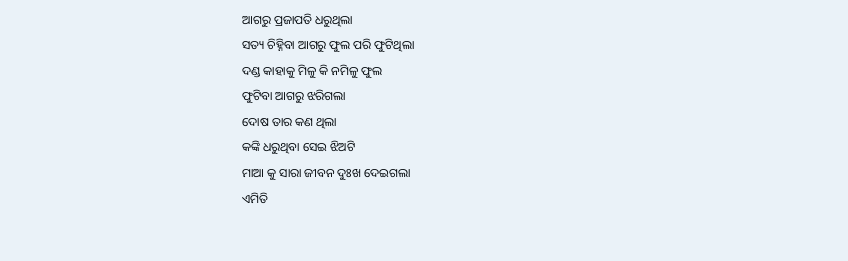ଆଗରୁ ପ୍ରଜାପତି ଧରୁଥିଲା
ସତ୍ୟ ଚିହ୍ନିବା ଆଗରୁ ଫୁଲ ପରି ଫୁଟିଥିଲା
ଦଣ୍ଡ କାହାକୁ ମିଳୁ କି ନମିଳୁ ଫୁଲ
ଫୁଟିବା ଆଗରୁ ଝରିଗଲା
ଦୋଷ ତାର କଣ ଥିଲା
କଙ୍କି ଧରୁଥିବା ସେଇ ଝିଅଟି
ମାଆ କୁ ସାରା ଜୀବନ ଦୁଃଖ ଦେଇଗଲା
ଏମିତି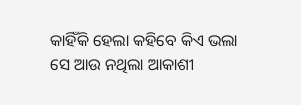କାହିଁକି ହେଲା କହିବେ କିଏ ଭଲା
ସେ ଆଉ ନଥିଲା ଆକାଶୀ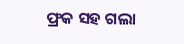ଫ୍ରକ ସହ ଗଲା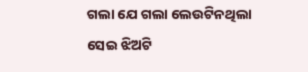ଗଲା ଯେ ଗଲା ଲେଉଟିନଥିଲା
ସେଇ ଝିଅଟି